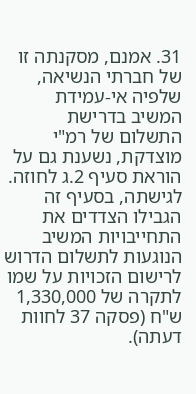31. אמנם, מסקנתה זו של חברתי הנשיאה, שלפיה אי-עמידת המשיב בדרישת התשלום של רמ"י מוצדקת, נשענת גם על הוראת סעיף 2.ג לחוזה. לגישתה, בסעיף זה הגבילו הצדדים את התחייבויות המשיב הנוגעות לתשלום הדרוש לרישום הזכויות על שמו לתקרה של 1,330,000 ש"ח (פסקה 37 לחוות דעתה).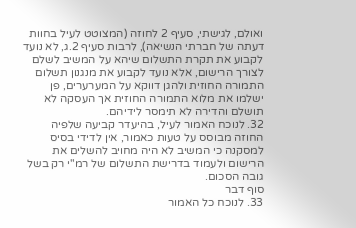ואולם, לגישתי, סעיף 2 לחוזה (המצוטט לעיל בחוות דעתה של חברתי הנשיאה), לרבות סעיף 2.ג, לא נועד לקבוע את תקרת התשלום שיהא על המשיב לשלם לצורך הרישום, אלא נועד לקבוע את מנגנון תשלום התמורה החוזית ולהגן דווקא על המערערים, פן ישלמו את מלוא התמורה החוזית אך העסקה לא תושלם והדירה לא תימסר לידיהם.
32. לנוכח האמור לעיל, בהיעדר קביעה שלפיה החוזה מבוסס על טעות כאמור, אין לדידי בסיס למסקנה כי המשיב לא היה מחויב להשלים את הרישום ולעמוד בדרישת התשלום של רמ"י רק בשל גובה הסכום.
סוף דבר
33. לנוכח כל האמור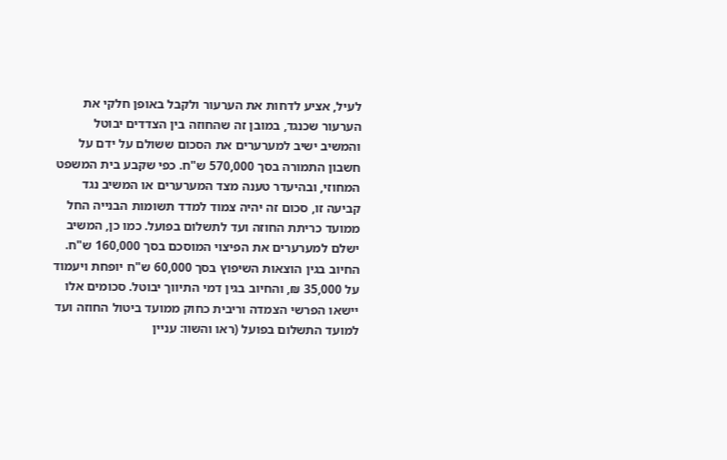לעיל, אציע לדחות את הערעור ולקבל באופן חלקי את הערעור שכנגד, במובן זה שהחוזה בין הצדדים יבוטל והמשיב ישיב למערערים את הסכום ששולם על ידם על חשבון התמורה בסך 570,000 ש"ח. כפי שקבע בית המשפט המחוזי, ובהיעדר טענה מצד המערערים או המשיב נגד קביעה זו, סכום זה יהיה צמוד למדד תשומות הבנייה החל ממועד כריתת החוזה ועד לתשלום בפועל. כמו כן, המשיב ישלם למערערים את הפיצוי המוסכם בסך 160,000 ש"ח. החיוב בגין הוצאות השיפוץ בסך 60,000 ש"ח יופחת ויעמוד על 35,000 ₪, והחיוב בגין דמי התיווך יבוטל. סכומים אלו יישאו הפרשי הצמדה וריבית כחוק ממועד ביטול החוזה ועד למועד התשלום בפועל (ראו והשוו: עניין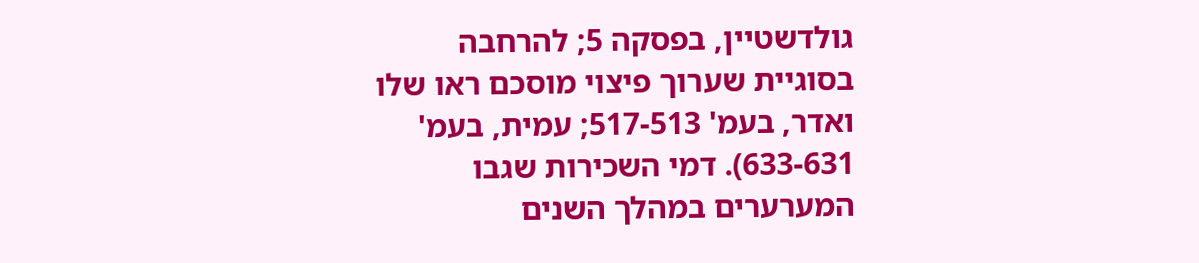גולדשטיין, בפסקה 5; להרחבה בסוגיית שערוך פיצוי מוסכם ראו שלו ואדר, בעמ' 517-513; עמית, בעמ' 633-631). דמי השכירות שגבו המערערים במהלך השנים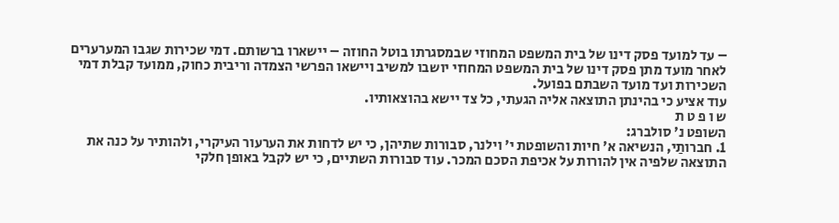– עד למועד פסק דינו של בית המשפט המחוזי שבמסגרתו בוטל החוזה – יישארו ברשותם. דמי שכירות שגבו המערערים לאחר מועד מתן פסק דינו של בית המשפט המחוזי יושבו למשיב ויישאו הפרשי הצמדה וריבית כחוק, ממועד קבלת דמי השכירות ועד מועד השבתם בפועל.
עוד אציע כי בהינתן התוצאה אליה הגעתי, כל צד יישא בהוצאותיו.
ש ו פ ט ת
השופט נ' סולברג:
1. חברותַי, הנשיאה א' חיות והשופטת י' וילנר, סבורות שתיהן, כי יש לדחות את הערעור העיקרי, ולהותיר על כנה את התוצאה שלפיה אין להורות על אכיפת הסכם המכר. עוד סבורות השתיים, כי יש לקבל באופן חלקי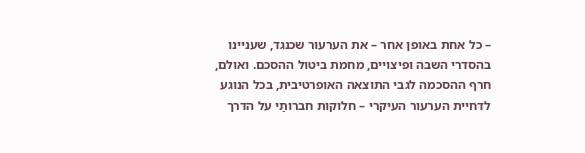– כל אחת באופן אחר – את הערעור שכנגד, שעניינו בהסדרי השבה ופיצויים, מחמת ביטול ההסכם. ואולם, חרף ההסכמה לגבי התוצאה האופרטיבית, בכל הנוגע לדחיית הערעור העיקרי – חלוקות חברותַי על הדרך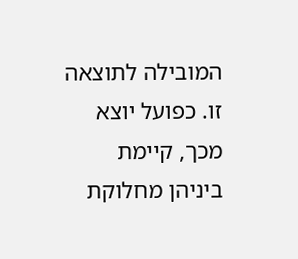המובילה לתוצאה זו. כפועל יוצא מכך, קיימת ביניהן מחלוקת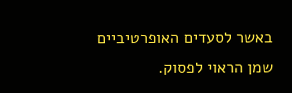באשר לסעדים האופרטיביים שמן הראוי לפסוק.